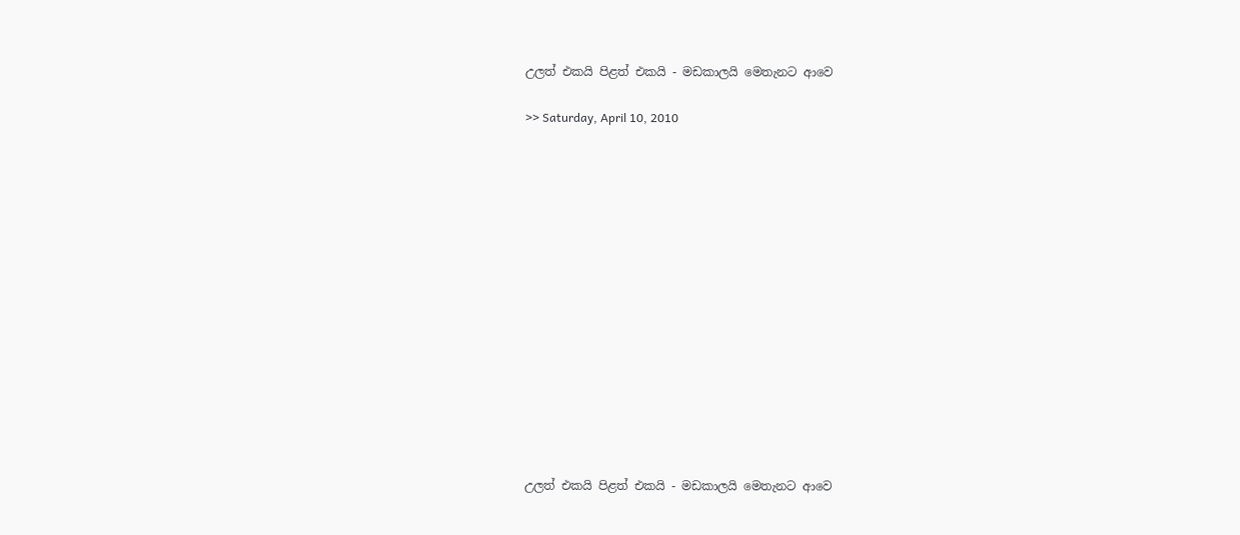උලත් එකයි පිළත් එකයි - මඩකාලයි මෙතැනට ආවෙ

>> Saturday, April 10, 2010















උලත් එකයි පිළත් එකයි - මඩකාලයි මෙතැනට ආවෙ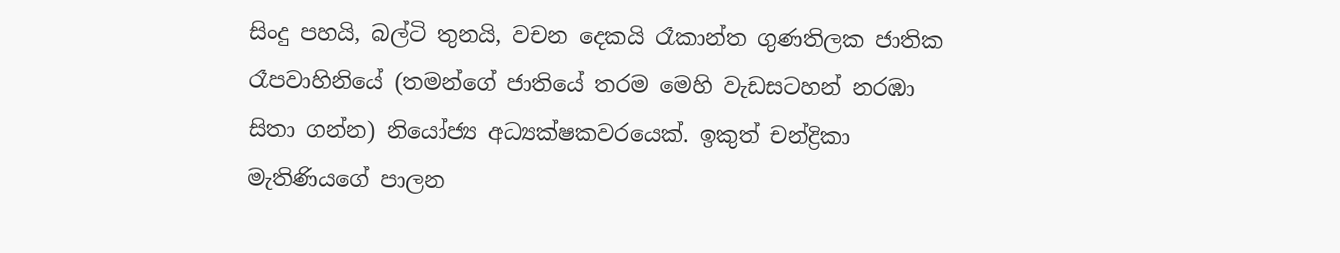සිංදු පහයි, බල්ටි තුනයි, වචන දෙකයි රෑකාන්ත ගුණතිලක ජාතික රෑපවාහිනියේ (තමන්ගේ ජාතියේ තරම මෙහි වැඩසටහන් නරඹා සිතා ගන්න) නියෝජ්‍ය අධ්‍යක්ෂකවරයෙක්. ඉකුත් චන්ද්‍රිකා මැතිණියගේ පාලන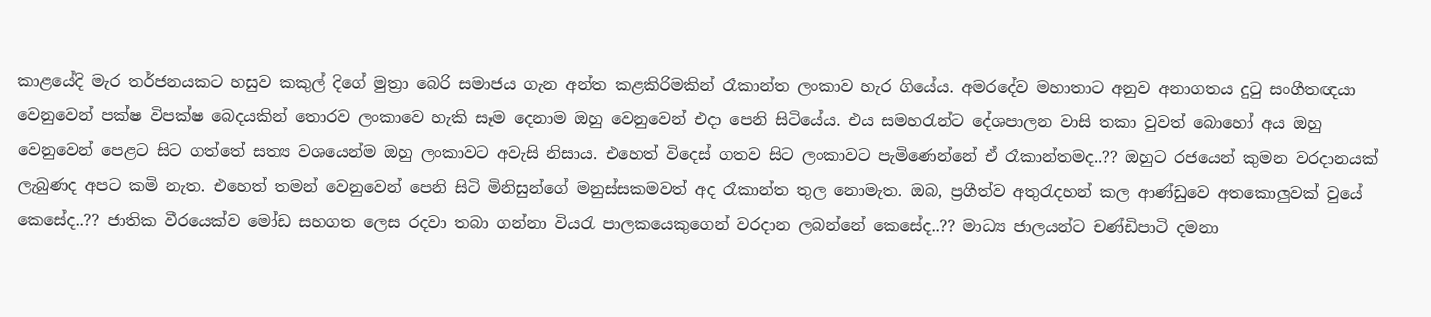කාළයේදි මැර තර්ජනයකට හසුව කකුල් දිගේ මුත්‍රා බෙරි සමාජය ගැන අන්ත කළකිරිමකින් රෑකාන්ත ලංකාව හැර ගියේය. අමරදේව මහාතාට අනුව අනාගතය දුටු සංගීතඥයා වෙනුවෙන් පක්ෂ විපක්ෂ බෙදයකින් තොරව ලංකාවෙ හැකි සෑම දෙනාම ඔහු වෙනුවෙන් එදා පෙනි සිටියේය. එය සමහරැන්ට දේශපාලන වාසි තකා වුවත් බොහෝ අය ඔහු වෙනුවෙන් පෙළට සිට ගත්තේ සත්‍ය වශයෙන්ම ඔහු ලංකාවට අවැසි නිසාය. එහෙත් විදෙස් ගතව සිට ලංකාවට පැමිණෙන්නේ ඒ රෑකාන්තමද..?? ඔහුට රජයෙන් කුමන වරදානයක් ලැබුණද අපට කමි නැත. එහෙත් තමන් වෙනුවෙන් පෙනි සිටි මිනිසුන්ගේ මනුස්සකමවත් අද රෑකාන්ත තුල නොමැත. ඔබ, ප්‍රගීත්ව අතුරැදහන් කල ආණ්ඩුවෙ අතකොලුවක් වුයේ කෙසේද..?? ජාතික වීරයෙක්ව මෝඩ සහගත ලෙස රදවා තබා ගන්නා වියරැ පාලකයෙකුගෙන් වරදාන ලබන්නේ කෙසේද..?? මාධ්‍ය ජාලයන්ට චණ්ඩිපාටි දමනා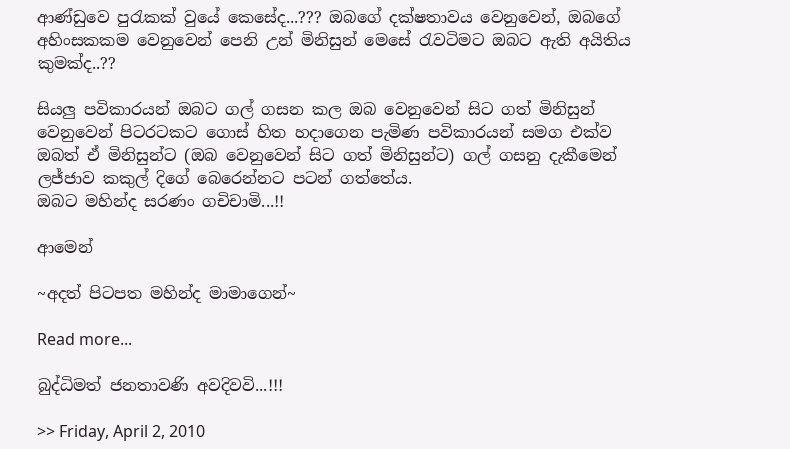ආණ්ඩුවෙ පුරැකක් වුයේ කෙසේද...??? ඔබගේ දක්ෂතාවය වෙනුවෙන්, ඔබගේ අහිංසකකම වෙනුවෙන් පෙනි උන් මිනිසුන් මෙසේ රැවටිමට ඔබට ඇති අයිතිය කුමක්ද..??

සියලු පවිකාරයන් ඔබට ගල් ගසන කල ඔබ වෙනුවෙන් සිට ගත් මිනිසුන් වෙනුවෙන් පිටරටකට ගොස් හිත හදාගෙන පැමිණ පවිකාරයන් සමග එක්ව ඔබත් ඒ මිනිසුන්ට (ඔබ වෙනුවෙන් සිට ගත් මිනිසුන්ට) ගල් ගසනු දැකීමෙන් ලජ්ජාව කකුල් දිගේ බෙරෙන්නට පටන් ගත්තේය.
ඔබට මහින්ද සරණං ගචිචාමි...!!

ආමෙන්

~අදත් පිටපත මහින්ද මාමාගෙන්~

Read more...

බුද්ධිමත් ජනතාවණි අවදිවවි...!!!

>> Friday, April 2, 2010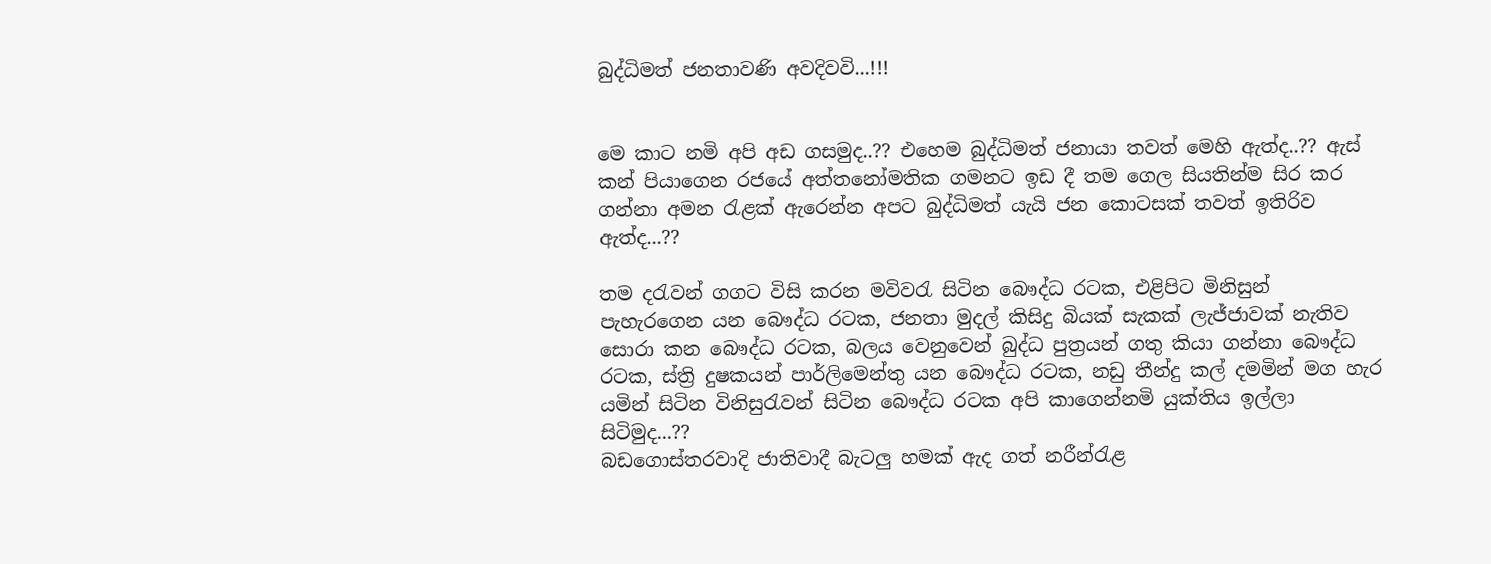බුද්ධිමත් ජනතාවණි අවදිවවි...!!!


මෙ කාට නමි අපි අඩ ගසමුද..?? එහෙම බුද්ධිමත් ජනායා තවත් මෙහි ඇත්ද..?? ඇස් කන් පියාගෙන රජයේ අත්තනෝමතික ගමනට ඉඩ දී තම ගෙල සියතින්ම සිර කර ගන්නා අමන රැළක් ඇරෙන්න අපට බුද්ධිමත් යැයි ජන කොටසක් තවත් ඉතිරිව ඇත්ද...??

තම දරැවන් ගගට විසි කරන මවිවරැ සිටින බෞද්ධ රටක, එළිපිට මිනිසුන් පැහැරගෙන යන බෞද්ධ රටක, ජනතා මුදල් කිසිදු බියක් සැකක් ලැජ්ජාවක් නැතිව සොරා කන බෞද්ධ රටක, බලය වෙනුවෙන් බුද්ධ පුත්‍රයන් ගතු කියා ගන්නා බෞද්ධ රටක, ස්ත්‍රි දුෂකයන් පාර්ලිමෙන්තු යන බෞද්ධ රටක, නඩු තීන්දු කල් දමමින් මග හැර යමින් සිටින විනිසුරැවන් සිටින බෞද්ධ රටක අපි කාගෙන්නමි යුක්තිය ඉල්ලා සිටිමුද...??
බඩගොස්තරවාදි ජාතිවාදී බැටලු හමක් ඇද ගත් නරීන්රැළ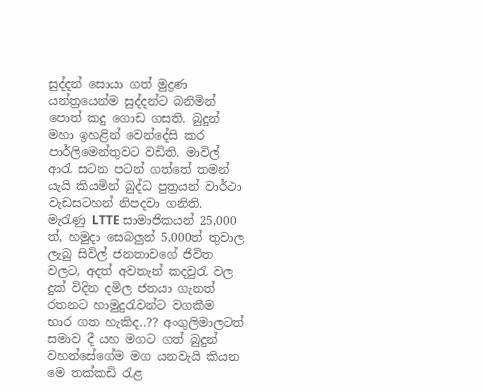සුද්දන් සොයා ගත් මුද්‍රණ යන්ත්‍රයෙන්ම සුද්දන්ට බනිමින් පොත් කදු ගොඩ ගසති. බුදුන් මහා ඉහළින් වෙන්දේසි කර පාර්ලිමෙන්තුවට වඩිති. මාවිල් ආරැ සටන පටන් ගත්තේ තමන් යැයි කියමින් බුද්ධ පුත්‍රයන් වාර්ථා වැඩසටහන් නිපදවා ගනිති. මැරැණු LTTE සාමාජිකයන් 25,000 ත්, හමුදා සෙබලුන් 5,000ත් තුවාල ලැබු සිවිල් ජනතාවගේ ජිවිත වලට, අදත් අවතැන් කදවුරැ වල දුක් විදින දමිල ජනයා ගැනත් රතනට හාමුදුරැවන්ට වගකීම භාර ගත හැකිද..?? අංගුලිමාලටත් සමාව දී යහ මගට ගත් බුදුන් වහන්සේගේම මග යනවැයි කියන මෙ තක්කඩි රැළ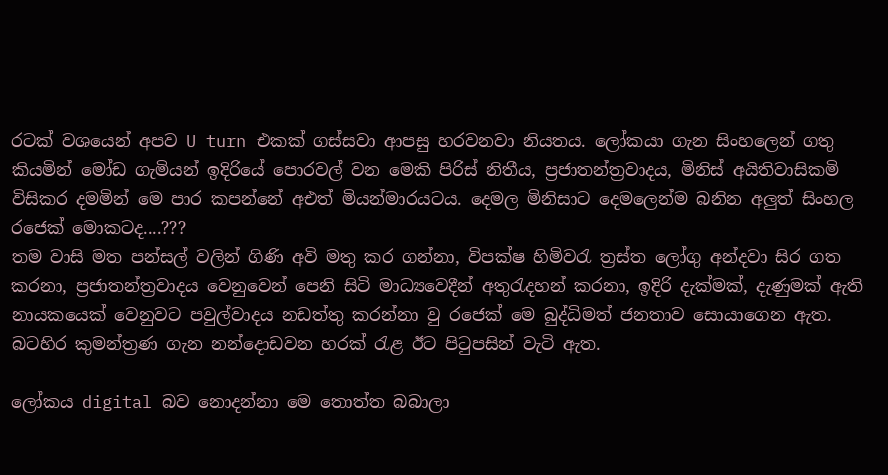රටක් වශයෙන් අපව U turn එකක් ගස්සවා ආපසු හරවනවා නියතය. ලෝකයා ගැන සිංහලෙන් ගතු කියමින් මෝඩ ගැමියන් ඉදිරියේ පොරවල් වන මෙකි පිරිස් නිතීය, ප්‍රජාතන්ත්‍රවාදය, මිනිස් අයිතිවාසිකමි විසිකර දමමින් මෙ පාර කපන්නේ අඑත් මියන්මාරයටය. දෙමල මිනිසාට දෙමලෙන්ම බනින අලුත් සිංහල රජෙක් මොකටද....???
තම වාසි මත පන්සල් වලින් ගිණි අවි මතු කර ගන්නා, විපක්ෂ හිමිවරැ ත්‍රස්ත ලෝගු අන්දවා සිර ගත කරනා, ප්‍රජාතන්ත්‍රවාදය වෙනුවෙන් පෙනි සිටි මාධ්‍යවෙදීන් අතුරැදහන් කරනා, ඉදිරි දැක්මක්, දැණුමක් ඇති නායකයෙක් වෙනුවට පවුල්වාදය නඩත්තු කරන්නා වු රජෙක් මෙ බුද්ධිමත් ජනතාව සොයාගෙන ඇත. බටහිර කුමන්ත්‍රණ ගැන නන්දොඩවන හරක් රැළ ඊට පිටුපසින් වැටි ඇත.

ලෝකය digital බව නොදන්නා මෙ තොත්ත බබාලා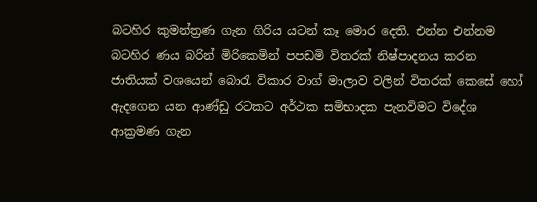බටහිර කුමන්ත්‍රණ ගැන ගිරිය යටන් කෑ මොර දෙති. එන්න එන්නම බටහිර ණය බරින් මිරිකෙමින් පපඩමි විතරක් නිෂ්පාදනය කරන ජාතියක් වශයෙන් බොරැ විකාර වාග් මාලාව වලින් විතරක් කෙසේ හෝ ඇදගෙන යන ආණ්ඩු රටකට අර්ථක සමිභාදක පැනවිමට විදේශ ආක්‍රමණ ගැන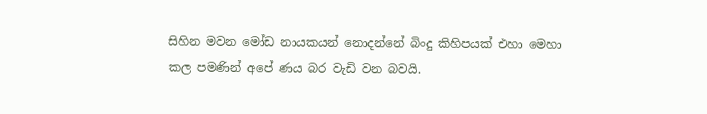සිහින මවන මෝඩ නායකයන් නොදන්නේ බිංදු කිහිපයක් එහා මෙහා කල පමණින් අපේ ණය බර වැඩි වන බවයි.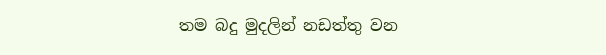තම බදු මුදලින් නඩත්තු වන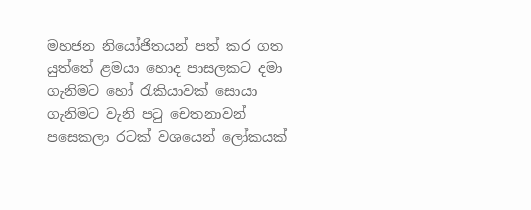මහජන නියෝජිතයන් පත් කර ගත යුත්තේ ළමයා හොද පාසලකට දමා ගැනිමට හෝ රැකියාවක් සොයා ගැනිමට වැනි පටු චෙතනාවන් පසෙකලා රටක් වශයෙන් ලෝකයක්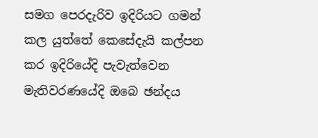සමග පෙරදැරිව ඉදිරියට ගමන් කල යුත්තේ කෙසේදැයි කල්පන කර ඉදිරියේදි පැවැත්වෙන මැතිවරණයේදි ඔබෙ ඡන්දය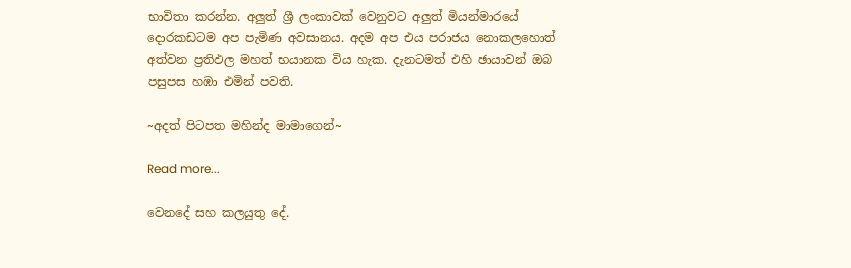භාවිතා කරන්න. අලුත් ශ්‍රී ලංකාවක් වෙනුවට අලුත් මියන්මාරයේ දොරකඩටම අප පැමිණ අවසානය. අදම අප එය පරාජය නොකලහොත් අත්වන ප්‍රතිඵල මහත් භයානක විය හැක. දැනටමත් එහි ඡායාවන් ඔබ පසුපස හඹා එමින් පවති.

~අදත් පිටපත මහින්ද මාමාගෙන්~

Read more...

වෙනදේ සහ කලයුතු දේ.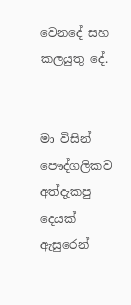වෙනදේ සහ කලයුතු දේ.


මා විසින් පෞද්ගලිකව අත්දැකපු දෙයක් ඇසුරෙන්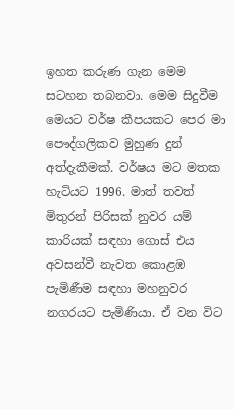ඉහත කරුණ ගැන මෙම සටහන තබනවා. මෙම සිදුවීම මෙයට වර්ෂ කීපයකට පෙර මා පෞද්ගලිකව මුහුණ දුන් අත්දැකීමක්. වර්ෂය මට මතක හැටියට 1996. මාත් තවත් මිතුරන් පිරිසක් නුවර යම් කාරියක් සඳහා ගොස් එය අවසන්වී නැවත කොළඹ පැමිණීම සඳහා මහනුවර නගරයට පැමිණියා. ඒ වන විට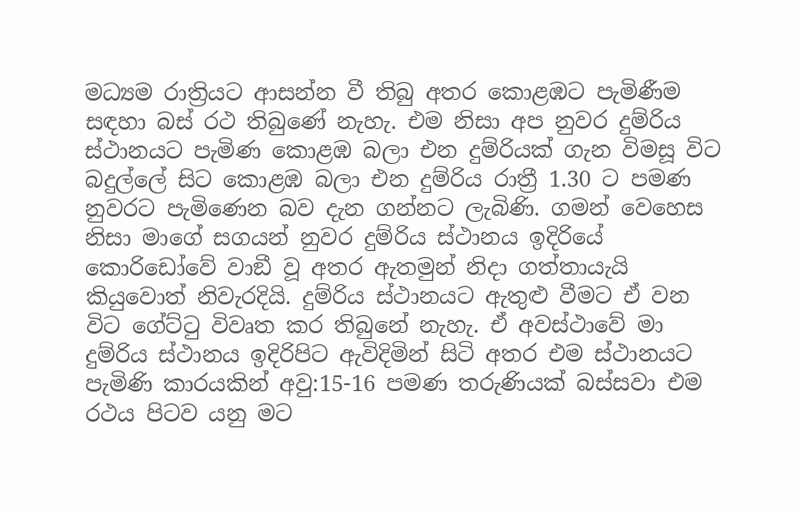මධ්‍යම රාත්‍රියට ආසන්න වී තිබු අතර කොළඹට පැමිණීම සඳහා බස් රථ තිබුණේ නැහැ. එම නිසා අප නුවර දුම්රිය ස්ථානයට පැමිණ කොළඹ බලා එන දුම්රියක් ගැන විමසූ විට බදුල්ලේ සිට කොළඹ බලා එන දුම්රිය රාත්‍රී 1.30 ට පමණ නුවරට පැමිණෙන බව දැන ගන්නට ලැබිණි. ගමන් වෙහෙස නිසා මාගේ සගයන් නුවර දුම්රිය ස්ථානය ඉදිරියේ කොරිඩෝවේ වාඞී වූ අතර ඇතමුන් නිදා ගත්තායැයි කියුවොත් නිවැරදියි. දුම්රිය ස්ථානයට ඇතුළු වීමට ඒ වන විට ගේට්ටු විවෘත කර තිබුනේ නැහැ. ඒ අවස්ථාවේ මා දුම්රිය ස්ථානය ඉදිරිපිට ඇවිදිමින් සිටි අතර එම ස්ථානයට පැමිණි කාරයකින් අවු:15-16 පමණ තරුණියක් බස්සවා එම රථය පිටව යනු මට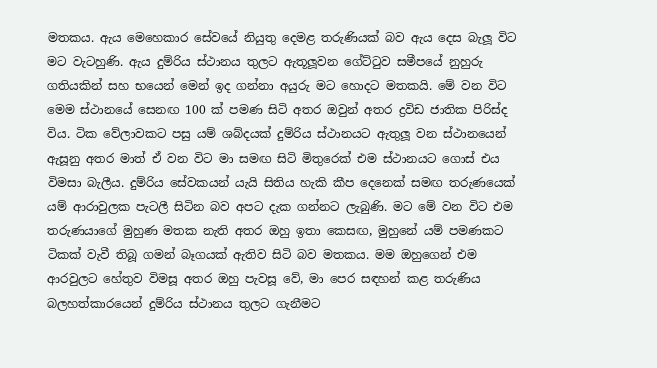මතකය. ඇය මෙහෙකාර සේවයේ නියුතු දෙමළ තරුණියක් බව ඇය දෙස බැලූ විට මට වැටහුණි. ඇය දුම්රිය ස්ථානය තුලට ඇතූලූවන ගේට්ටුව සමීපයේ නුහුරු ගතියකින් සහ භයෙන් මෙන් ඉද ගන්නා අයුරු මට හොදට මතකයි. මේ වන විට මෙම ස්ථානයේ සෙනඟ 100 ක් පමණ සිටි අතර ඔවුන් අතර ද්‍රවිඩ ජාතික පිරිස්ද විය. ටික වේලාවකට පසු යම් ශබ්දයක් දුම්රිය ස්ථානයට ඇතුලූ වන ස්ථානයෙන් ඇසූනු අතර මාත් ඒ වන විට මා සමඟ සිටි මිතුරෙක් එම ස්ථානයට ගොස් එය විමසා බැලීය. දුම්රිය සේවකයන් යැයි සිතිය හැකි කීප දෙනෙක් සමඟ තරුණයෙක් යම් ආරාවුලක පැටලී සිටින බව අපට දැක ගන්නට ලැබුණි. මට මේ වන විට එම තරුණයාගේ මුහුණ මතක නැති අතර ඔහු ඉතා කෙසඟ, මුහුනේ යම් පමණකට ටිකක් වැවී තිබූ ගමන් බෑගයක් ඇතිව සිටි බව මතකය. මම ඔහුගෙන් එම ආරවුලට හේතුව විමසූ අතර ඔහු පැවසූ වේ, මා පෙර සඳහන් කළ තරුණිය බලහත්කාරයෙන් දුම්රිය ස්ථානය තුලට ගැනීමට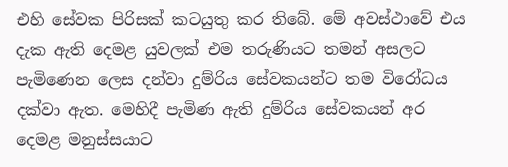එහි සේවක පිරිසක් කටයුතු කර තිබේ. මේ අවස්ථාවේ එය දැක ඇති දෙමළ යුවලක් එම තරුණියට තමන් අසලට පැමිණෙන ලෙස දන්වා දුම්රිය සේවකයන්ට තම විරෝධය දක්වා ඇත. මෙහිදී පැමිණ ඇති දුම්රිය සේවකයන් අර දෙමළ මනුස්සයාට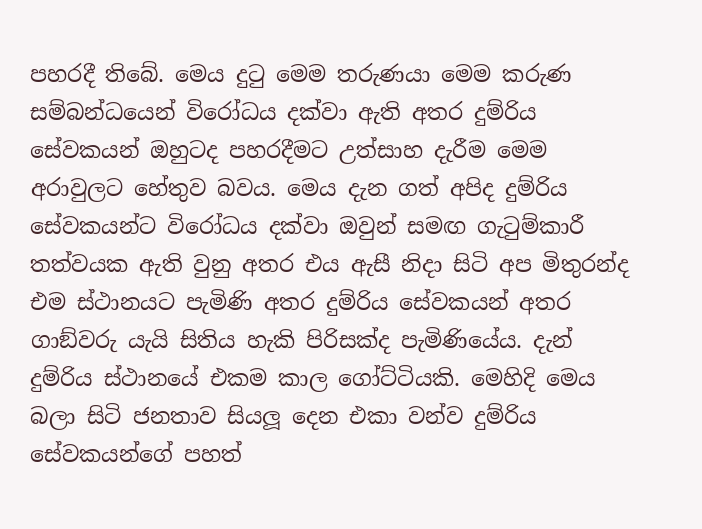පහරදී තිබේ. මෙය දුටු මෙම තරුණයා මෙම කරුණ සම්බන්ධයෙන් විරෝධය දක්වා ඇති අතර දුම්රිය සේවකයන් ඔහුටද පහරදීමට උත්සාහ දැරීම මෙම අරාවුලට හේතුව බවය. මෙය දැන ගත් අපිද දුම්රිය සේවකයන්ට විරෝධය දක්වා ඔවුන් සමඟ ගැටුම්කාරී තත්වයක ඇති වුනු අතර එය ඇසී නිදා සිටි අප මිතුරන්ද එම ස්ථානයට පැමිණි අතර දුම්රිය සේවකයන් අතර ගාඞ්වරු යැයි සිතිය හැකි පිරිසක්ද පැමිණියේය. දැන් දුම්රිය ස්ථානයේ එකම කාල ගෝට්ටියකි. මෙහිදි මෙය බලා සිටි ජනතාව සියලූ දෙන එකා වන්ව දුම්රිය සේවකයන්ගේ පහත්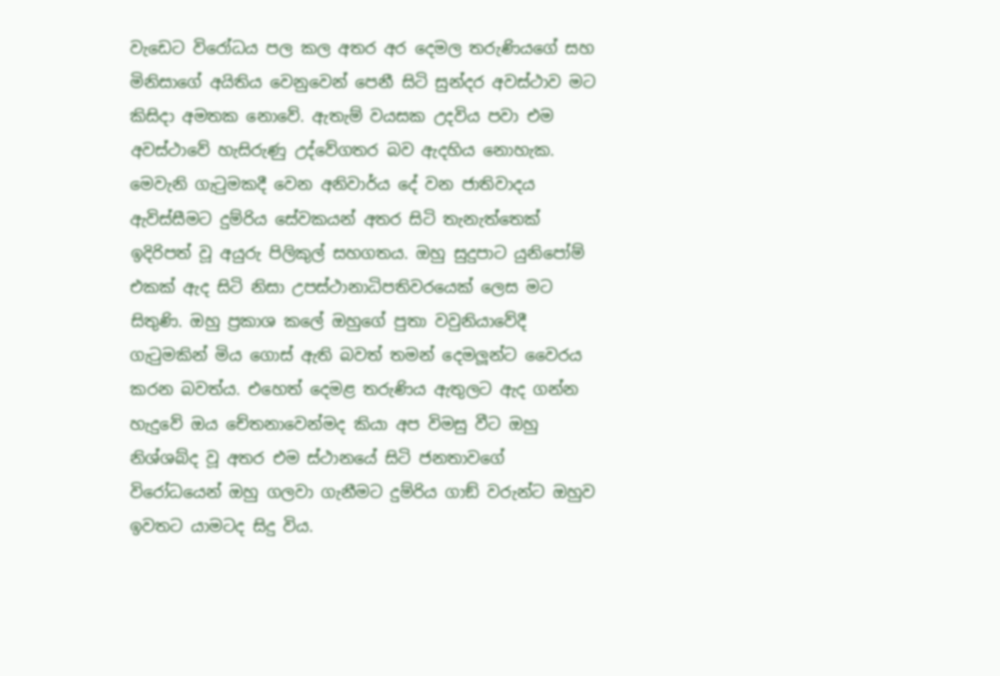වැඩෙට විරෝධය පල කල අතර අර දෙමල තරුණියගේ සහ මිනිසාගේ අයිතිය වෙනුවෙන් පෙනී සිටි සුන්දර අවස්ථාව මට කිසිදා අමතක නොවේ. ඇතැම් වයසක උදවිය පවා එම අවස්ථාවේ හැසිරුණු උද්වේගතර බව ඇදහිය නොහැක. මෙවැනි ගැටුමකදී වෙන අනිවාර්ය දේ වන ජාතිවාදය ඇවිස්සීමට දුම්රිය සේවකයන් අතර සිටි තැනැත්තෙක් ඉදිරිපත් වූ අයුරු පිලිකුල් සහගතය. ඔහු සුදුපාට යුනිපෝම් එකක් ඇද සිටි නිසා උපස්ථානාධිපතිවරයෙක් ලෙස මට සිතුණි. ඔහු ප්‍රකාශ කලේ ඔහුගේ පුතා වවුනියාවේදී ගැටුමකින් මිය ගොස් ඇති බවත් තමන් දෙමලූන්ට වෛරය කරන බවත්ය. එහෙත් දෙමළ තරුණිය ඇතුලට ඇද ගන්න හැදුවේ ඔය චේතනාවෙන්මද කියා අප විමසු වීට ඔහු නිශ්ශබ්ද වූ අතර එම ස්ථානයේ සිටි ජනතාවගේ විරෝධයෙන් ඔහු ගලවා ගැනීමට දුම්රිය ගාඞ් වරුන්ට ඔහුව ඉවතට යාමටද සිදු විය.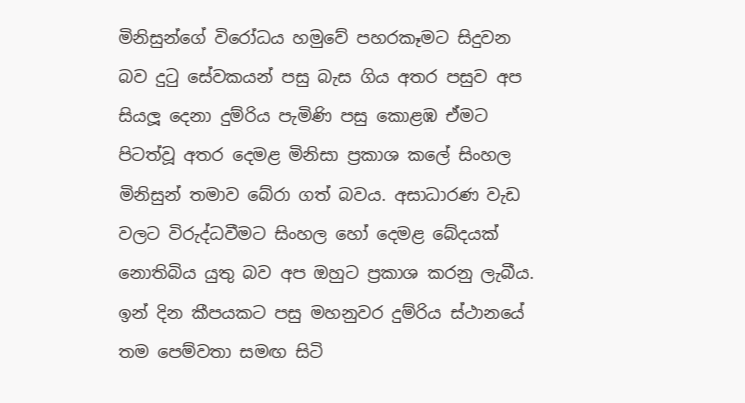මිනිසුන්ගේ විරෝධය හමුවේ පහරකෑමට සිදුවන බව දුටු සේවකයන් පසු බැස ගිය අතර පසුව අප සියලූ දෙනා දුම්රිය පැමිණි පසු කොළඹ ඒමට පිටත්වූ අතර දෙමළ මිනිසා ප්‍රකාශ කලේ සිංහල මිනිසුන් තමාව බේරා ගත් බවය. අසාධාරණ වැඩ වලට විරුද්ධවීමට සිංහල හෝ දෙමළ බේදයක් නොතිබිය යුතු බව අප ඔහුට ප්‍රකාශ කරනු ලැබීය. ඉන් දින කීපයකට පසු මහනුවර දුම්රිය ස්ථානයේ තම පෙම්වතා සමඟ සිටි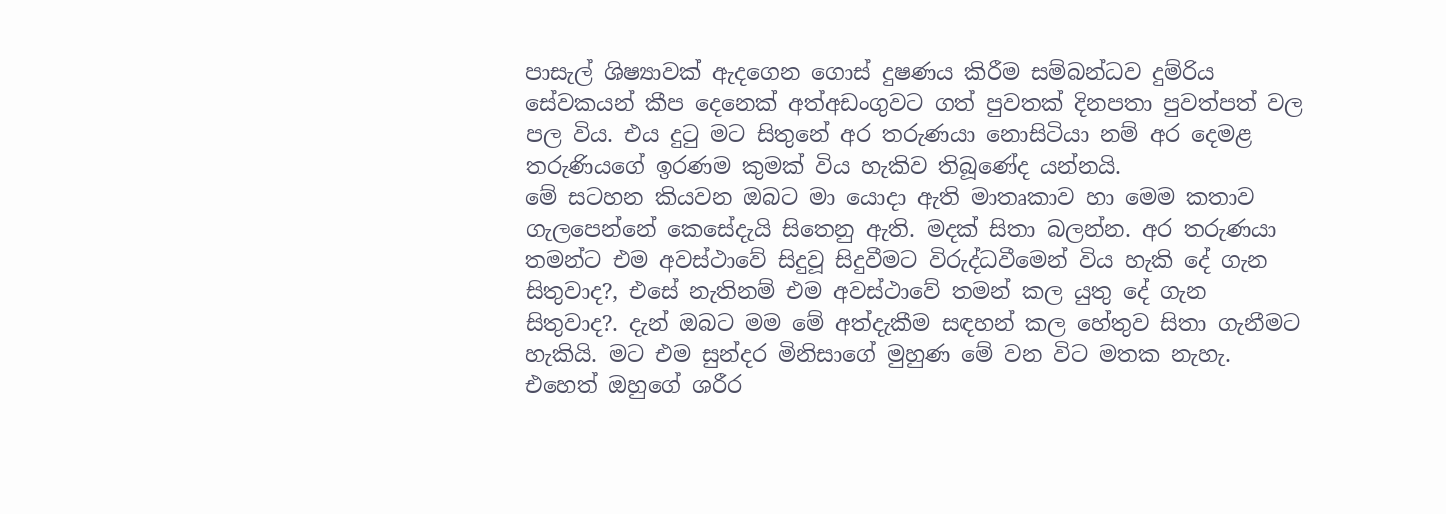පාසැල් ශිෂ්‍යාවක් ඇදගෙන ගොස් දුෂණය කිරීම සම්බන්ධව දුම්රිය සේවකයන් කීප දෙනෙක් අත්අඩංගුවට ගත් පුවතක් දිනපතා පුවත්පත් වල පල විය. එය දුටු මට සිතුනේ අර තරුණයා නොසිටියා නම් අර දෙමළ තරුණියගේ ඉරණම කුමක් විය හැකිව තිබූණේද යන්නයි.
මේ සටහන කියවන ඔබට මා යොදා ඇති මාතෘකාව හා මෙම කතාව ගැලපෙන්නේ කෙසේදැයි සිතෙනු ඇති. මදක් සිතා බලන්න. අර තරුණයා තමන්ට එම අවස්ථාවේ සිදුවූ සිදුවීමට විරුද්ධවීමෙන් විය හැකි දේ ගැන සිතුවාද?, එසේ නැතිනම් එම අවස්ථාවේ තමන් කල යුතු දේ ගැන සිතුවාද?. දැන් ඔබට මම මේ අත්දැකීම සඳහන් කල හේතුව සිතා ගැනීමට හැකියි. මට එම සුන්දර මිනිසාගේ මුහුණ මේ වන විට මතක නැහැ. එහෙත් ඔහුගේ ශරීර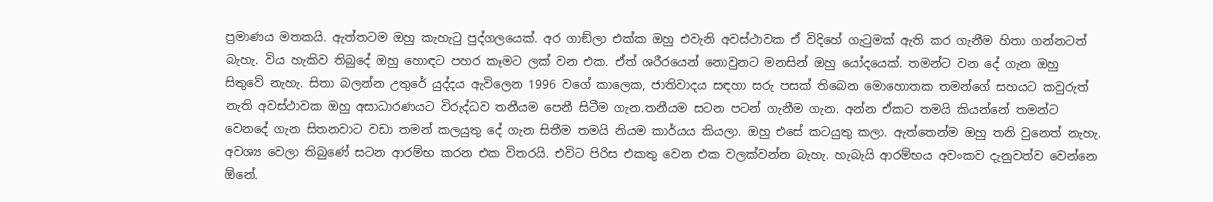ප්‍රමාණය මතකයි. ඇත්තටම ඔහු කැහැටු පුද්ගලයෙක්. අර ගාඞ්ලා එක්ක ඔහු එවැනි අවස්ථාවක ඒ විදිහේ ගැටුමක් ඇති කර ගැනීම හිතා ගන්නටත් බැහැ. විය හැකිව තිබුදේ ඔහු හොඳට පහර කෑමට ලක් වන එක. ඒත් ශරීරයෙන් නොවුනට මනසින් ඔහු යෝදයෙක්. තමන්ට වන දේ ගැන ඔහු සිතුවේ නැහැ. සිතා බලන්න උතුරේ යුද්දය ඇවිලෙන 1996 වගේ කාලෙක, ජාතිවාදය සඳහා සරු පසක් තිබෙන මොහොතක තමන්ගේ සහයට කවුරුත් නැති අවස්ථාවක ඔහු අසාධාරණයට විරුද්ධව තනීයම පෙනී සිටීම ගැන.තනීයම සටන පටන් ගැනීම ගැන. අන්න ඒකට තමයි කියන්නේ තමන්ට වෙනදේ ගැන සිතනවාට වඩා තමන් කලයුතු දේ ගැන සිතීම තමයි නියම කාර්යය කියලා. ඔහු එසේ කටයුතු කලා. ඇත්තෙන්ම ඔහු තනි වුනෙත් නැහැ. අවශ්‍ය වෙලා තිබුණේ සටන ආරම්භ කරන එක විතරයි. එවිට පිරිස එකතු වෙන එක වලක්වන්න බැහැ. හැබැයි ආරම්භය අවංකව දැනුවත්ව වෙන්නෙ ඕනේ.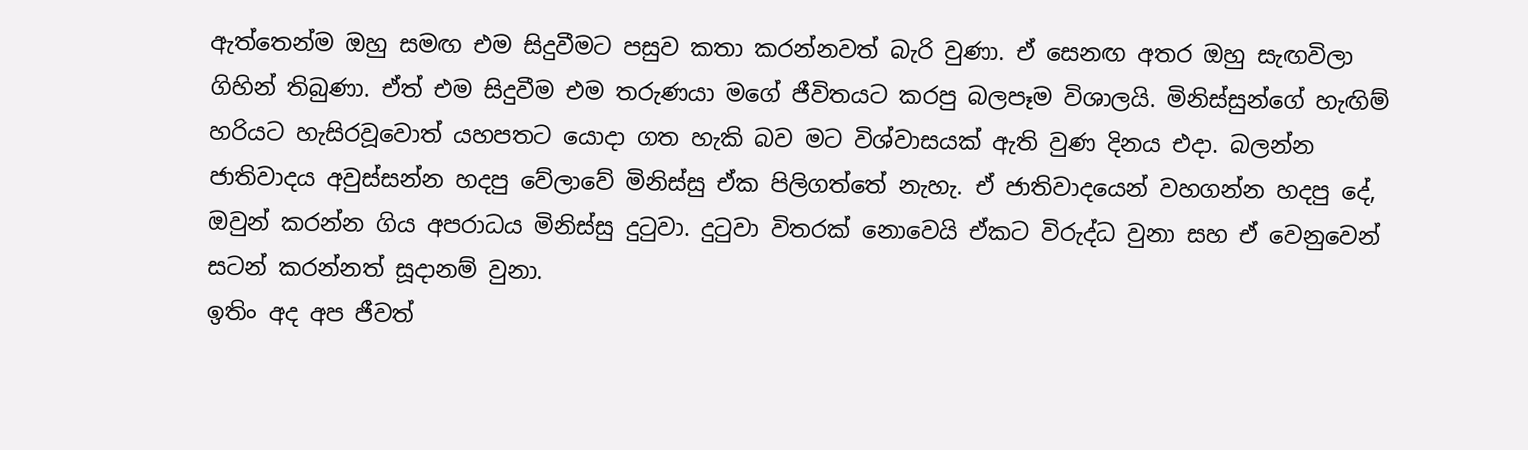ඇත්තෙන්ම ඔහු සමඟ එම සිදුවීමට පසුව කතා කරන්නවත් බැරි වුණා. ඒ සෙනඟ අතර ඔහු සැඟවිලා ගිහින් තිබුණා. ඒත් එම සිදුවීම එම තරුණයා මගේ ජීවිතයට කරපු බලපෑම විශාලයි. මිනිස්සුන්ගේ හැඟිම් හරියට හැසිරවූවොත් යහපතට යොදා ගත හැකි බව මට විශ්වාසයක් ඇති වුණ දිනය එදා. බලන්න ජාතිවාදය අවුස්සන්න හදපු වේලාවේ මිනිස්සු ඒක පිලිගත්තේ නැහැ. ඒ ජාතිවාදයෙන් වහගන්න හදපු දේ, ඔවුන් කරන්න ගිය අපරාධය මිනිස්සු දුටුවා. දුටුවා විතරක් නොවෙයි ඒකට විරුද්ධ වුනා සහ ඒ වෙනුවෙන් සටන් කරන්නත් සූදානම් වුනා.
ඉතිං අද අප ජීවත්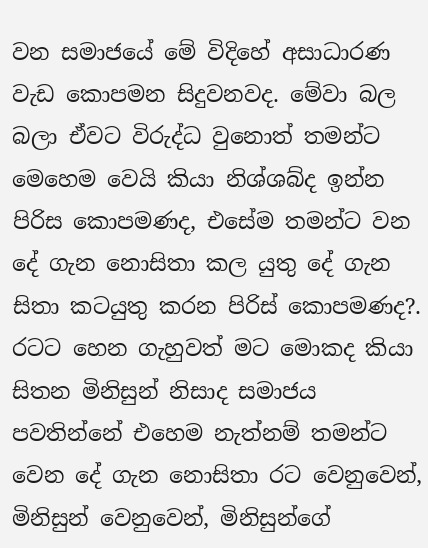වන සමාජයේ මේ විදිහේ අසාධාරණ වැඩ කොපමන සිදුවනවද. මේවා බල බලා ඒවට විරුද්ධ වුනොත් තමන්ට මෙහෙම වෙයි කියා නිශ්ශබ්ද ඉන්න පිරිස කොපමණද, එසේම තමන්ට වන දේ ගැන නොසිතා කල යුතු දේ ගැන සිතා කටයුතු කරන පිරිස් කොපමණද?. රටට හෙන ගැහුවත් මට මොකද කියා සිතන මිනිසුන් නිසාද සමාජය පවතින්නේ එහෙම නැත්නම් තමන්ට වෙන දේ ගැන නොසිතා රට වෙනුවෙන්, මිනිසුන් වෙනුවෙන්, මිනිසුන්ගේ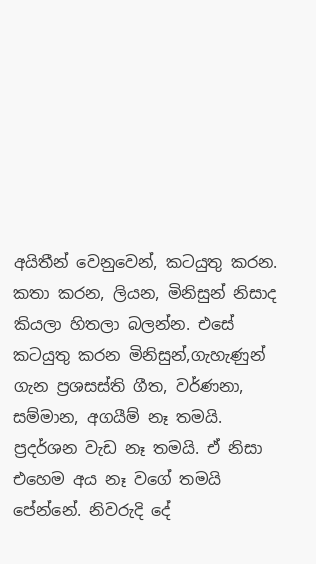අයිතීන් වෙනුවෙන්, කටයුතු කරන. කතා කරන, ලියන, මිනිසුන් නිසාද කියලා හිතලා බලන්න. එසේ කටයුතු කරන මිනිසුන්,ගැහැණුන් ගැන ප්‍රශසස්ති ගීත, වර්ණනා, සම්මාන, අගයීම් නෑ තමයි. ප්‍රදර්ශන වැඩ නෑ තමයි. ඒ නිසා එහෙම අය නෑ වගේ තමයි පේන්නේ. නිවරුදි දේ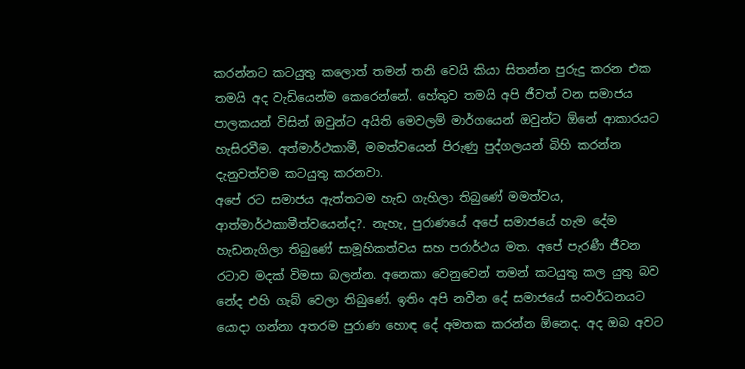කරන්නට කටයුතු කලොත් තමන් තනි වෙයි කියා සිතන්න පුරුදු කරන එක තමයි අද වැඩියෙන්ම කෙරෙන්නේ. හේතුව තමයි අපි ජීවත් වන සමාජය පාලකයන් විසින් ඔවුන්ට අයිති මෙවලම් මාර්ගයෙන් ඔවුන්ට ඕනේ ආකාරයට හැසිරවීම. අත්මාර්ථකාමී, මමත්වයෙන් පිරුණු පුද්ගලයන් බිහි කරන්න දැනුවත්වම කටයුතු කරනවා.
අපේ රට සමාජය ඇත්තටම හැඩ ගැහිලා තිබුණේ මමත්වය, ආත්මාර්ථකාමීත්වයෙන්ද?. නැහැ, පුරාණයේ අපේ සමාජයේ හැම දේම හැඩනැගිලා තිබුණේ සාමූහිකත්වය සහ පරාර්ථය මත. අපේ පැරණී ජීවන රටාව මදක් විමසා බලන්න. අනෙකා වෙනුවෙන් තමන් කටයුතු කල යුතු බව නේද එහි ගැබ් වෙලා තිබුණේ. ඉතිං අපි නවීන දේ සමාජයේ සංවර්ධනයට යොදා ගන්නා අතරම පුරාණ හොඳ දේ අමතක කරන්න ඕනෙද. අද ඔබ අවට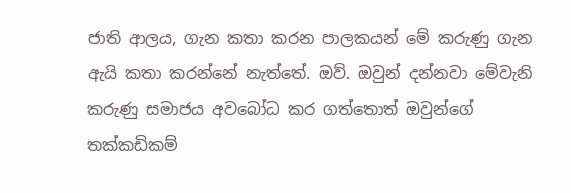ජාති ආලය, ගැන කතා කරන පාලකයන් මේ කරුණු ගැන ඇයි කතා කරන්නේ නැත්තේ. ඔව්. ඔවුන් දන්නවා මේවැනි කරුණු සමාජය අවබෝධ කර ගත්තොත් ඔවුන්ගේ තක්කඩිකම්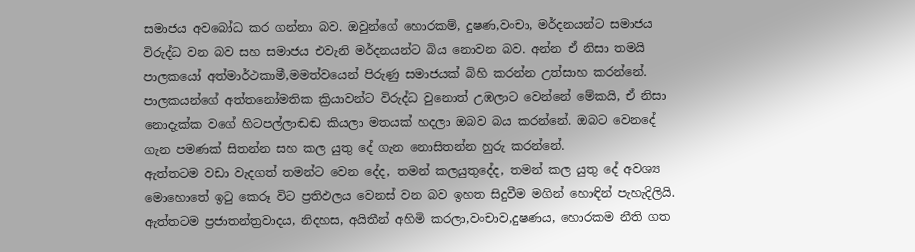සමාජය අවබෝධ කර ගන්නා බව. ඔවුන්ගේ හොරකම්, දුෂණ,වංචා, මර්දනයන්ට සමාජය විරුද්ධ වන බව සහ සමාජය එවැනි මර්දනයන්ට බිය නොවන බව. අන්න ඒ නිසා තමයි පාලකයෝ අත්මාර්ථකාමී,මමත්වයෙන් පිරුණු සමාජයක් බිහි කරන්න උත්සාහ කරන්නේ. පාලකයන්ගේ අත්තනෝමතික ක්‍රියාවන්ට විරුද්ධ වුනොත් උඹලාට වෙන්නේ මේකයි, ඒ නිසා නොදැක්ක වගේ හිටපල්ලාඬඬ කියලා මතයක් හදලා ඔබව බය කරන්නේ. ඔබට වෙනදේ ගැන පමණක් සිතන්න සහ කල යුතු දේ ගැන නොසිතන්න හුරු කරන්නේ.
ඇත්තටම වඩා වැදගත් තමන්ට වෙන දේද, තමන් කලයුතුදේද, තමන් කල යුතු දේ අවශ්‍ය මොහොතේ ඉටු කෙරූ විට ප්‍රතිඵලය වෙනස් වන බව ඉහත සිදුවීම මගින් හොඳින් පැහැදිලියි. ඇත්තටම ප්‍රජාතන්ත්‍රවාදය, නිදහස, අයිතීන් අහිමි කරලා,වංචාව,දුෂණය, හොරකම නීති ගත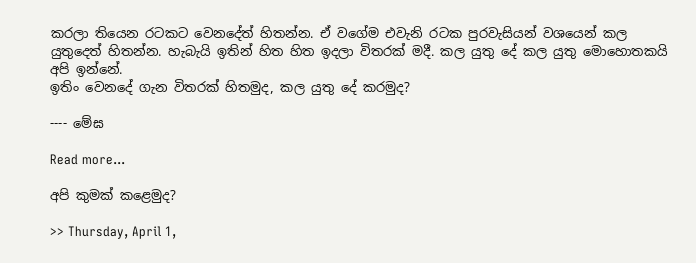කරලා තියෙන රටකට වෙනදේත් හිතන්න. ඒ වගේම එවැනි රටක පුරවැසියන් වශයෙන් කල යුතුදෙත් හිතන්න. හැබැයි ඉතින් හිත හිත ඉදලා විතරක් මදී. කල යුතු දේ කල යුතු මොහොතකයි අපි ඉන්නේ.
ඉතිං වෙනදේ ගැන විතරක් හිතමුද, කල යුතු දේ කරමුද?

---- මේඝ

Read more...

අපි කුමක් කළෙමුද?

>> Thursday, April 1,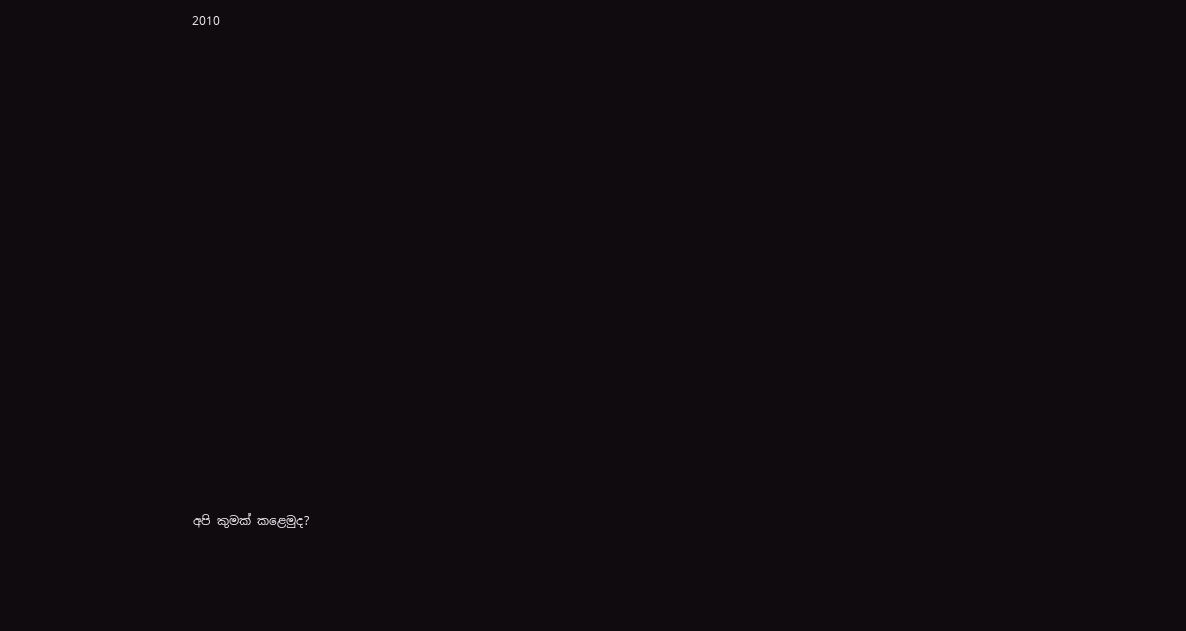2010

















අපි කුමක් කළෙමුද?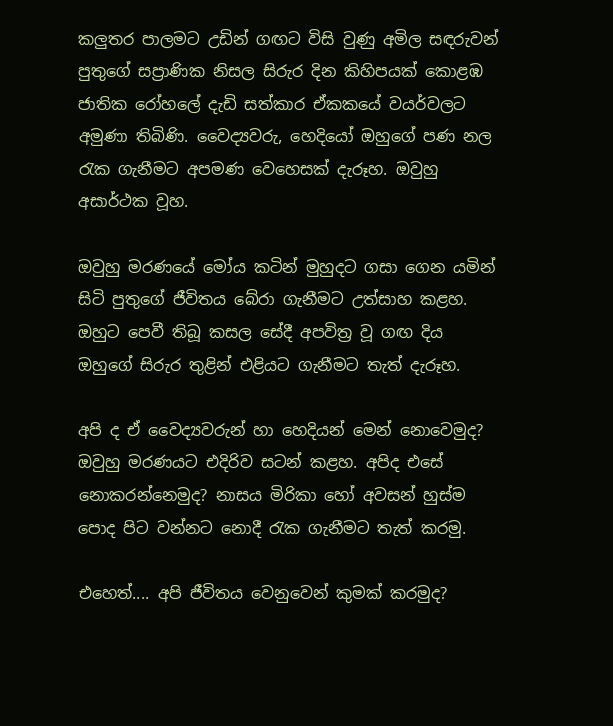කලුතර පාලමට උඩින් ගඟට විසි වුණු අමිල සඳරුවන් පුතුගේ සප්‍රාණික නිසල සිරුර දින කිහිපයක් කොළඹ ජාතික රෝහලේ දැඩි සත්කාර ඒකකයේ වයර්වලට අමුණා තිබිණි. වෛද්‍යවරු, හෙදියෝ ඔහුගේ පණ නල රැක ගැනීමට අපමණ වෙහෙසක් දැරූහ. ඔවුහු අසාර්ථක වූහ.

ඔවුහු මරණයේ ‍මෝය කටින් මුහුදට ගසා ගෙන යමින් සිටි පුතුගේ ජීවිතය බේරා ගැනීමට උත්සාහ කළහ. ඔහුට පෙවී තිබූ කසල සේදී අපවිත්‍ර වූ ගඟ දිය ඔහුගේ සිරුර තුළින් එළියට ගැනීමට තැත් දැරූහ.

අපි ද ඒ වෛද්‍යවරුන් හා හෙදියන් මෙන් නොවෙමුද? ඔවුහු මරණයට එදිරිව සටන් කළහ. අපිද එසේ නොකරන්නෙමුද? නාසය මිරිකා හෝ අවසන් හුස්ම පොද පිට වන්නට නොදී රැක ගැනීමට තැත් කරමු.

එහෙත්.... අපි ජීවිතය වෙනුවෙන් කුමක් කරමුද?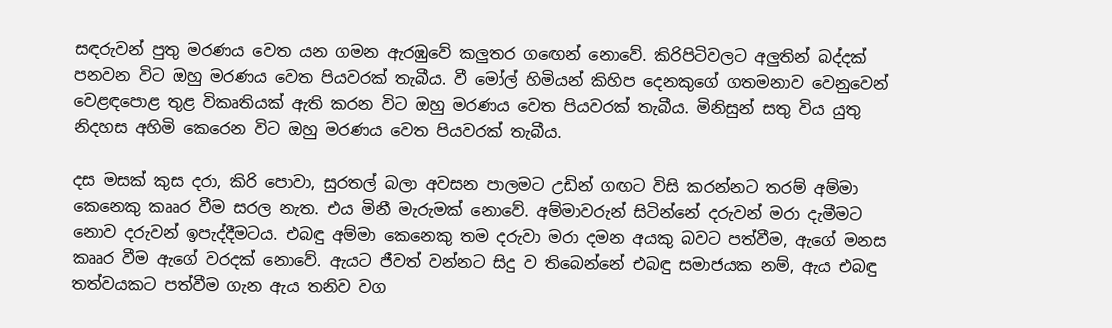සඳරුවන් පුතු මරණය වෙත යන ගමන ඇරඹුවේ කලුතර ග‍ඟෙන් නොවේ. කිරිපිටිවලට අලුතින් බද්දක් පනවන විට ඔහු මරණය වෙත පියවරක් තැබීය. වී මෝල් හිමියන් කිහිප දෙනකුගේ ගතමනාව වෙනුවෙන් වෙළඳපොළ තුළ විකෘතියක් ඇති කරන විට ඔහු මරණය වෙත පියවරක් තැබීය. මිනිසුන් සතු විය යුතු නිදහස අහිමි කෙරෙන විට ඔහු මරණය වෙත පියවරක් තැබීය.

දස මසක් කුස දරා, කිරි පොවා, සුරතල් බලා අවසන ‍පාලමට උඩින් ගඟට විසි කරන්නට තරම් අම්මා කෙනෙකු කෲර වීම සරල නැත. එය මිනී මැරුමක් නොවේ. අම්මාවරුන් සිටින්නේ දරුවන් මරා දැමීමට නොව දරුවන් ඉපැද්දීමටය. එබඳු අම්මා කෙනෙකු තම දරුවා මරා දමන අයකු බවට පත්වීම, ඇගේ මනස කෲර වීම ඇගේ වරදක් නොවේ. ඇයට ජීවත් වන්නට සිදු ව තිබෙන්නේ එබඳු සමාජයක නම්, ඇය එබඳු තත්වයකට පත්වීම ගැන ඇය තනිව වග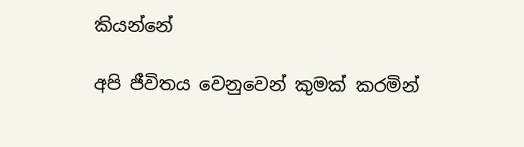කියන්නේ

අපි ජීවිතය වෙනුවෙන් කුමක් කරමින්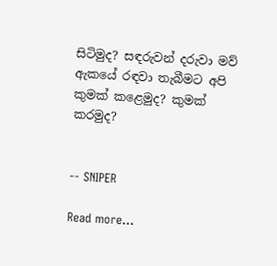සිටිමුද? සඳරුවන් දරුවා මව් ඇකයේ රඳවා තැබීමට අපි කුමක් කළෙමුද? කුමක් කරමුද?


-- SNIPER

Read more...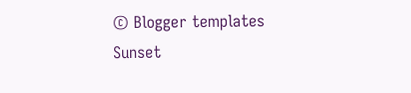© Blogger templates Sunset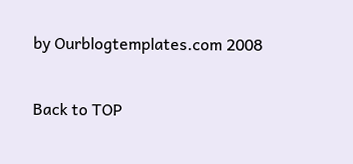by Ourblogtemplates.com 2008

Back to TOP